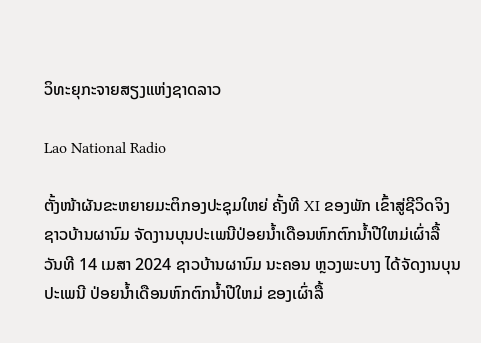ວິທະຍຸກະຈາຍສຽງແຫ່ງຊາດລາວ

Lao National Radio

ຕັ້ງໜ້າຜັນຂະຫຍາຍມະຕິກອງປະຊຸມໃຫຍ່ ຄັ້ງທີ XI ຂອງພັກ ເຂົ້າສູ່ຊີວິດຈິງ
ຊາວບ້ານຜານົມ ຈັດງານບຸນປະເພນີປ່ອຍນໍ້າເດືອນຫົກຕົກນໍ້າປີໃຫມ່ເຜົ່າລື້
ວັນທີ 14 ເມສາ 2024 ຊາວບ້ານຜານົມ ນະຄອນ ຫຼວງພະບາງ ໄດ້ຈັດງານບຸນປະເພນີ ປ່ອຍນໍ້າເດືອນຫົກຕົກນໍ້າປີໃຫມ່ ຂອງເຜົ່າລື້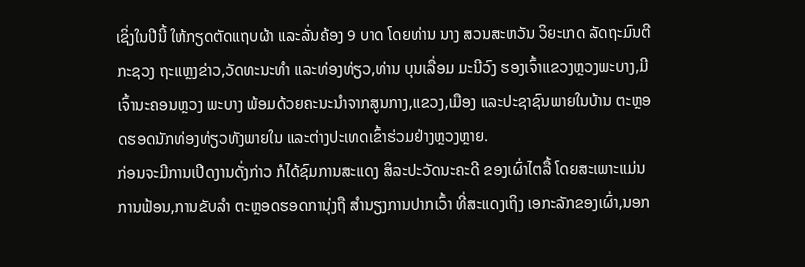ເຊິ່ງໃນປີນີ້ ໃຫ້ກຽດຕັດແຖບຜ້າ ແລະລັ່ນຄ້ອງ 9 ບາດ ໂດຍທ່ານ ນາງ ສວນສະຫວັນ ວິຍະເກດ ລັດຖະມົນຕີກະຊວງ ຖະແຫຼງຂ່າວ,ວັດທະນະທໍາ ແລະທ່ອງທ່ຽວ,ທ່ານ ບຸນເລື່ອມ ມະນີວົງ ຮອງເຈົ້າແຂວງຫຼວງພະບາງ,ມີເຈົ້ານະຄອນຫຼວງ ພະບາງ ພ້ອມດ້ວຍຄະນະນໍາຈາກສູນກາງ,ແຂວງ,ເມືອງ ແລະປະຊາຊົນພາຍໃນບ້ານ ຕະຫຼອດຮອດນັກທ່ອງທ່ຽວທັງພາຍໃນ ແລະຕ່າງປະເທດເຂົ້າຮ່ວມຢ່າງຫຼວງຫຼາຍ.
ກ່ອນຈະມີການເປີດງານດັ່ງກ່າວ ກໍໄດ້ຊົມການສະແດງ ສິລະປະວັດນະຄະດີ ຂອງເຜົ່າໄຕລື້ ໂດຍສະເພາະແມ່ນການຟ້ອນ,ການຂັບລໍາ ຕະຫຼອດຮອດການຸ່ງຖື ສໍານຽງການປາກເວົ້າ ທີ່ສະແດງເຖິງ ເອກະລັກຂອງເຜົ່າ,ນອກ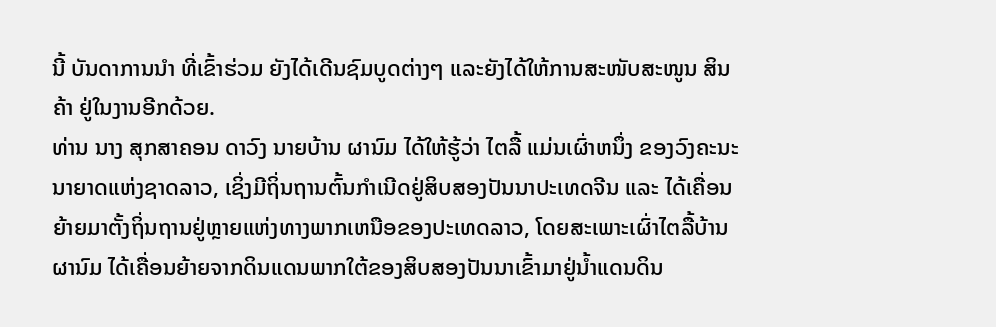ນີ້ ບັນດາການນໍາ ທີ່ເຂົ້າຮ່ວມ ຍັງໄດ້ເດີນຊົມບູດຕ່າງໆ ແລະຍັງໄດ້ໃຫ້ການສະໜັບສະໜູນ ສິນຄ້າ ຢູ່ໃນງານອີກດ້ວຍ.
ທ່ານ ນາງ ສຸກສາຄອນ ດາວົງ ນາຍບ້ານ ຜານົມ ໄດ້ໃຫ້ຮູ້ວ່າ ໄຕລື້ ແມ່ນເຜົ່າຫນຶ່ງ ຂອງວົງຄະນະນາຍາດແຫ່ງຊາດລາວ, ເຊິ່ງມີຖິ່ນຖານຕົ້ນກໍາເນີດຢູ່ສິບສອງປັນນາປະເທດຈີນ ແລະ ໄດ້ເຄື່ອນຍ້າຍມາຕັ້ງຖິ່ນຖານຢູ່ຫຼາຍແຫ່ງທາງພາກເຫນືອຂອງປະເທດລາວ, ໂດຍສະເພາະເຜົ່າໄຕລື້ບ້ານ ຜານົມ ໄດ້ເຄື່ອນຍ້າຍຈາກດິນແດນພາກໃຕ້ຂອງສິບສອງປັນນາເຂົ້າມາຢູ່ນໍ້າແດນດິນ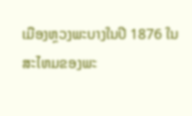ເມືອງຫຼວງພະບາງໃນປີ 1876 ໃນສະໄຫມຂອງພະ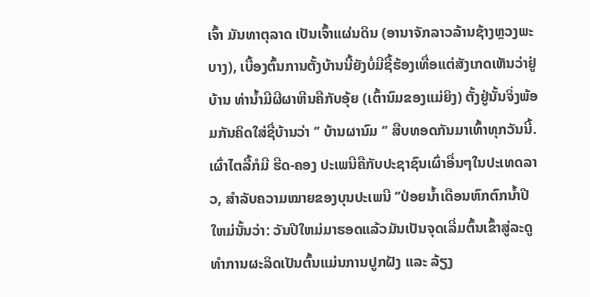ເຈົ້າ ມັນທາຕຸລາດ ເປັນເຈົ້າແຜ່ນດິນ (ອານາຈັກລາວລ້ານຊ້າງຫຼວງພະບາງ), ເບື້ອງຕົ້ນການຕັ້ງບ້ານນີ້ຍັງບໍ່ມີຊື້ຮ້ອງເທື່ອແຕ່ສັງເກດເຫັນວ່າຢູ່ບ້ານ ທ່ານໍ້າມີຜີຜາຫີນຄືກັບອຸ້ຍ (ເຕົ້ານົມຂອງແມ່ຍິງ) ຕັ້ງຢູ່ນັ້ນຈິ່ງພ້ອມກັນຄິດໃສ່ຊື່ບ້ານວ່າ ‘’ ບ້ານຜານົມ ‘’ ສືບທອດກັນມາເທົ້າທຸກວັນນີ້.
ເຜົ່າໄຕລື້ກໍມີ ຮີດ-ຄອງ ປະເພນີຄືກັບປະຊາຊົນເຜົ່າອື່ນໆໃນປະເທດລາວ, ສໍາລັບຄວາມໝາຍຂອງບຸນປະເພນີ ‘’ປ່ອຍນໍ້າເດືອນຫົກຕົກນໍ້າປີໃຫມ່ນັ້ນວ່າ: ວັນປີໃຫມ່ມາຮອດແລ້ວມັນເປັນຈຸດເລີ່ມຕົ້ນເຂົ້າສູ່ລະດູທໍາການຜະລິດເປັນຕົ້ນແມ່ນການປູກຝັງ ແລະ ລ້ຽງ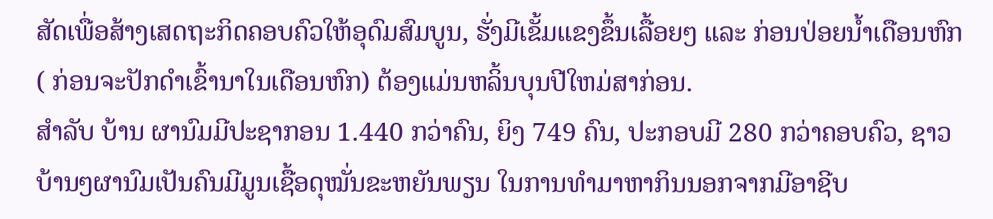ສັດເພື່ອສ້າງເສດຖະກິດຄອບຄົວໃຫ້ອຸດົມສົມບູນ, ຮັ່ງມີເຂັ້ມແຂງຂຶ້ນເລື້ອຍໆ ແລະ ກ່ອນປ່ອຍນ້ຳເດືອນຫົກ ( ກ່ອນຈະປັກດໍາເຂົ້ານາໃນເດືອນຫົກ) ຕ້ອງແມ່ນຫລິ້ນບຸນປີໃຫມ່ສາກ່ອນ.
ສໍາລັບ ບ້ານ ຜານົມມີປະຊາກອນ 1.440 ກວ່າຄົນ, ຍິງ 749 ຄົນ, ປະກອບມີ 280 ກວ່າຄອບຄົວ, ຊາວບ້ານໆຜານົມເປັນຄົນມີມູນເຊື້ອດຸໝັ່ນຂະຫຍັນພຽນ ໃນການທໍາມາຫາກິນນອກຈາກມີອາຊີບ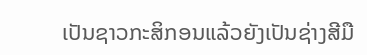ເປັນຊາວກະສິກອນແລ້ວຍັງເປັນຊ່າງສີມື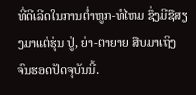ທີ່ດີເລີດໃນການຕໍ່າຫູກ-ທໍໄຫມ ຊຶ່ງມີຊືສຽງມາແຕ່ຮຸ່ນ ປູ່, ຍ່າ-ຕາຍາຍ ສືບມາເຖິງຈົນຮອດປັດຈຸບັນນີ້.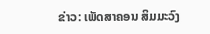ຂ່າວ: ເພັດສາຄອນ ສິມມະວົງ